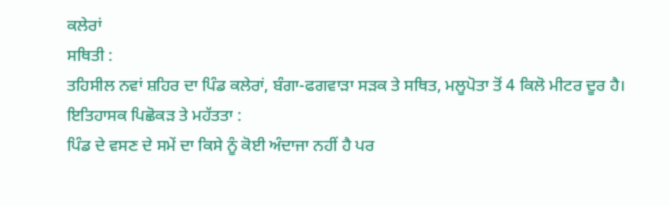ਕਲੇਰਾਂ
ਸਥਿਤੀ :
ਤਹਿਸੀਲ ਨਵਾਂ ਸ਼ਹਿਰ ਦਾ ਪਿੰਡ ਕਲੇਰਾਂ, ਬੰਗਾ-ਫਗਵਾੜਾ ਸੜਕ ਤੇ ਸਥਿਤ, ਮਲੂਪੋਤਾ ਤੋਂ 4 ਕਿਲੋ ਮੀਟਰ ਦੂਰ ਹੈ।
ਇਤਿਹਾਸਕ ਪਿਛੋਕੜ ਤੇ ਮਹੱਤਤਾ :
ਪਿੰਡ ਦੇ ਵਸਣ ਦੇ ਸਮੇਂ ਦਾ ਕਿਸੇ ਨੂੰ ਕੋਈ ਅੰਦਾਜਾ ਨਹੀਂ ਹੈ ਪਰ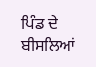ਪਿੰਡ ਦੇ ਬੀਸਲਿਆਂ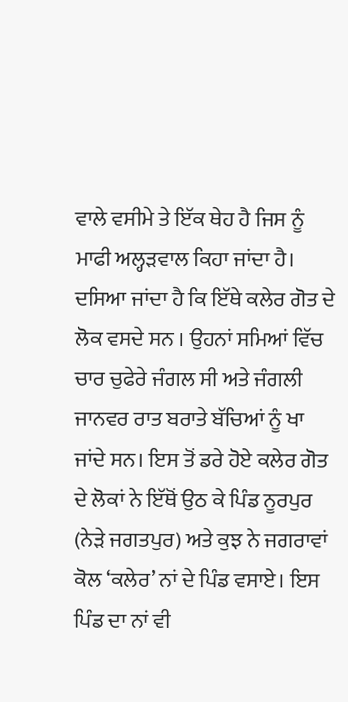ਵਾਲੇ ਵਸੀਮੇ ਤੇ ਇੱਕ ਥੇਹ ਹੈ ਜਿਸ ਨੂੰ ਮਾਫੀ ਅਲ੍ਹੜਵਾਲ ਕਿਹਾ ਜਾਂਦਾ ਹੈ। ਦਸਿਆ ਜਾਂਦਾ ਹੈ ਕਿ ਇੱਥੇ ਕਲੇਰ ਗੋਤ ਦੇ ਲੋਕ ਵਸਦੇ ਸਨ । ਉਹਨਾਂ ਸਮਿਆਂ ਵਿੱਚ ਚਾਰ ਚੁਫੇਰੇ ਜੰਗਲ ਸੀ ਅਤੇ ਜੰਗਲੀ ਜਾਨਵਰ ਰਾਤ ਬਰਾਤੇ ਬੱਚਿਆਂ ਨੂੰ ਖਾ ਜਾਂਦੇ ਸਨ। ਇਸ ਤੋਂ ਡਰੇ ਹੋਏ ਕਲੇਰ ਗੋਤ ਦੇ ਲੋਕਾਂ ਨੇ ਇੱਥੋਂ ਉਠ ਕੇ ਪਿੰਡ ਨੂਰਪੁਰ (ਨੇੜੇ ਜਗਤਪੁਰ) ਅਤੇ ਕੁਝ ਨੇ ਜਗਰਾਵਾਂ ਕੋਲ ‘ਕਲੇਰ’ ਨਾਂ ਦੇ ਪਿੰਡ ਵਸਾਏ। ਇਸ ਪਿੰਡ ਦਾ ਨਾਂ ਵੀ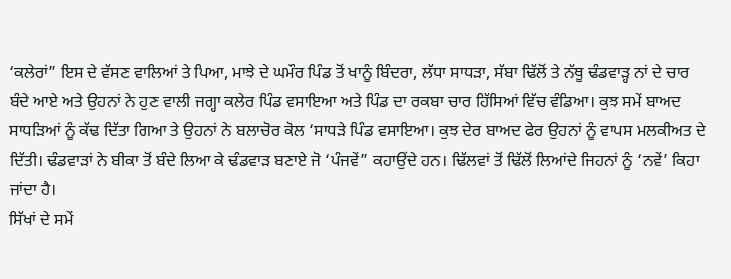‘ਕਲੇਰਾਂ” ਇਸ ਦੇ ਵੱਸਣ ਵਾਲਿਆਂ ਤੇ ਪਿਆ, ਮਾਝੇ ਦੇ ਘਮੌਰ ਪਿੰਡ ਤੋਂ ਖਾਨੂੰ ਬਿੰਦਰਾ, ਲੱਧਾ ਸਾਧੜਾ, ਸੱਬਾ ਢਿੱਲੋਂ ਤੇ ਨੱਥੂ ਢੰਡਵਾੜ੍ਹ ਨਾਂ ਦੇ ਚਾਰ ਬੰਦੇ ਆਏ ਅਤੇ ਉਹਨਾਂ ਨੇ ਹੁਣ ਵਾਲੀ ਜਗ੍ਹਾ ਕਲੇਰ ਪਿੰਡ ਵਸਾਇਆ ਅਤੇ ਪਿੰਡ ਦਾ ਰਕਬਾ ਚਾਰ ਹਿੱਸਿਆਂ ਵਿੱਚ ਵੰਡਿਆ। ਕੁਝ ਸਮੇਂ ਬਾਅਦ ਸਾਧੜਿਆਂ ਨੂੰ ਕੱਢ ਦਿੱਤਾ ਗਿਆ ਤੇ ਉਹਨਾਂ ਨੇ ਬਲਾਚੋਰ ਕੋਲ ‘ਸਾਧੜੇ ਪਿੰਡ ਵਸਾਇਆ। ਕੁਝ ਦੇਰ ਬਾਅਦ ਫੇਰ ਉਹਨਾਂ ਨੂੰ ਵਾਪਸ ਮਲਕੀਅਤ ਦੇ ਦਿੱਤੀ। ਢੰਡਵਾੜਾਂ ਨੇ ਬੀਕਾ ਤੋਂ ਬੰਦੇ ਲਿਆ ਕੇ ਢੰਡਵਾੜ ਬਣਾਏ ਜੋ ‘ਪੰਜਵੇਂ” ਕਹਾਉਂਦੇ ਹਨ। ਢਿੱਲਵਾਂ ਤੋਂ ਢਿੱਲੋਂ ਲਿਆਂਦੇ ਜਿਹਨਾਂ ਨੂੰ ‘ਨਵੇਂ’ ਕਿਹਾ ਜਾਂਦਾ ਹੈ।
ਸਿੱਖਾਂ ਦੇ ਸਮੇਂ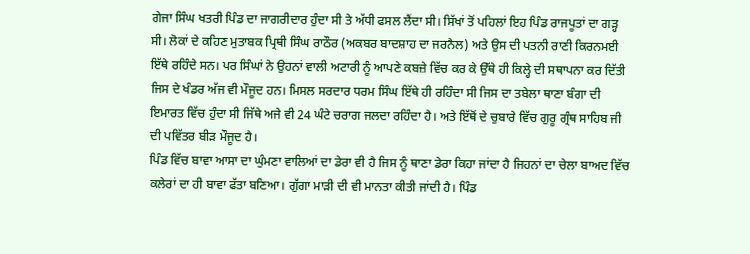ਗੇਜਾ ਸਿੰਘ ਖਤਰੀ ਪਿੰਡ ਦਾ ਜਾਗਰੀਦਾਰ ਹੁੰਦਾ ਸੀ ਤੇ ਅੱਧੀ ਫਸਲ ਲੈਂਦਾ ਸੀ। ਸਿੱਖਾਂ ਤੋਂ ਪਹਿਲਾਂ ਇਹ ਪਿੰਡ ਰਾਜਪੂਤਾਂ ਦਾ ਗੜ੍ਹ ਸੀ। ਲੋਕਾਂ ਦੇ ਕਹਿਣ ਮੁਤਾਬਕ ਪ੍ਰਿਥੀ ਸਿੰਘ ਰਾਠੌਰ (ਅਕਬਰ ਬਾਦਸ਼ਾਹ ਦਾ ਜਰਨੈਲ) ਅਤੇ ਉਸ ਦੀ ਪਤਨੀ ਰਾਣੀ ਕਿਰਨਮਈ ਇੱਥੇ ਰਹਿੰਦੇ ਸਨ। ਪਰ ਸਿੰਘਾਂ ਨੇ ਉਹਨਾਂ ਵਾਲੀ ਅਟਾਰੀ ਨੂੰ ਆਪਣੇ ਕਬਜ਼ੇ ਵਿੱਚ ਕਰ ਕੇ ਉੱਥੇ ਹੀ ਕਿਲ੍ਹੇ ਦੀ ਸਥਾਪਨਾ ਕਰ ਦਿੱਤੀ ਜਿਸ ਦੇ ਖੰਡਰ ਅੱਜ ਵੀ ਮੌਜੂਦ ਹਨ। ਮਿਸਲ ਸਰਦਾਰ ਧਰਮ ਸਿੰਘ ਇੱਥੇ ਹੀ ਰਹਿੰਦਾ ਸੀ ਜਿਸ ਦਾ ਤਬੇਲਾ ਥਾਣਾ ਬੰਗਾ ਦੀ ਇਮਾਰਤ ਵਿੱਚ ਹੁੰਦਾ ਸੀ ਜਿੱਥੇ ਅਜੇ ਵੀ 24 ਘੰਟੇ ਚਰਾਗ ਜਲਦਾ ਰਹਿੰਦਾ ਹੈ। ਅਤੇ ਇੱਥੋਂ ਦੇ ਚੁਬਾਰੇ ਵਿੱਚ ਗੁਰੂ ਗ੍ਰੰਥ ਸਾਹਿਬ ਜੀ ਦੀ ਪਵਿੱਤਰ ਬੀੜ ਮੌਜੂਦ ਹੈ।
ਪਿੰਡ ਵਿੱਚ ਬਾਵਾ ਆਸਾ ਦਾ ਘੁੰਮਣਾ ਵਾਲਿਆਂ ਦਾ ਡੇਰਾ ਵੀ ਹੈ ਜਿਸ ਨੂੰ ਥਾਣਾ ਡੇਰਾ ਕਿਹਾ ਜਾਂਦਾ ਹੈ ਜਿਹਨਾਂ ਦਾ ਚੇਲਾ ਬਾਅਦ ਵਿੱਚ ਕਲੇਰਾਂ ਦਾ ਹੀ ਬਾਵਾ ਫੱਤਾ ਬਣਿਆ। ਗੁੱਗਾ ਮਾੜੀ ਦੀ ਵੀ ਮਾਨਤਾ ਕੀਤੀ ਜਾਂਦੀ ਹੈ। ਪਿੰਡ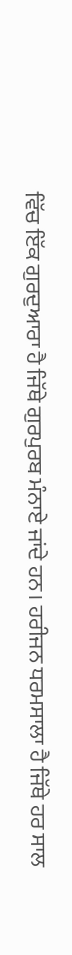ਵਿੱਚ ਇੱਕ ਗੁਰਦੁਆਰਾ ਹੈ ਜਿੱਥੇ ਗੁਰਪੁਰਬ ਮੰਨਾਏ ਜਾਂਦੇ ਹਨ। ਹਰੀਜਨ ਧਰਮਸਾਲਾ ਹੈ ਜਿੱਥੇ ਹਰ ਸਾਲ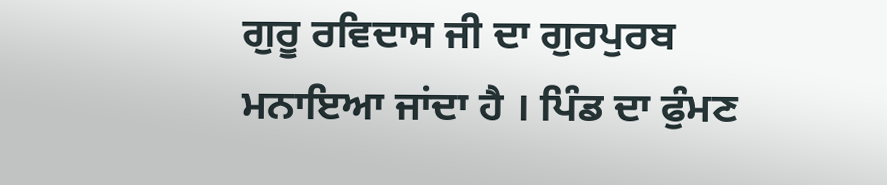ਗੁਰੂ ਰਵਿਦਾਸ ਜੀ ਦਾ ਗੁਰਪੁਰਬ ਮਨਾਇਆ ਜਾਂਦਾ ਹੈ । ਪਿੰਡ ਦਾ ਫੁੰਮਣ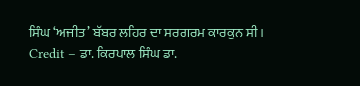ਸਿੰਘ ‘ਅਜੀਤ’ ਬੱਬਰ ਲਹਿਰ ਦਾ ਸਰਗਰਮ ਕਾਰਕੁਨ ਸੀ।
Credit – ਡਾ. ਕਿਰਪਾਲ ਸਿੰਘ ਡਾ.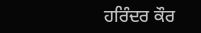ਹਰਿੰਦਰ ਕੌਰ